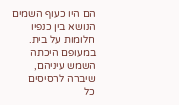הם היו כעוף השמים
הנושא בין כנפיו
חלומות על בית.
במעופם היכתה
השמש עיניהם,
שיברה לרסיסים
כל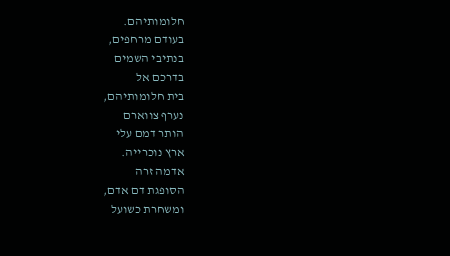חלומותיהם.
בעודם מרחפים,
בנתיבי השמים
בדרכם אל
בית חלומותיהם,
נערף צווארם
הותר דמם עלי
ארץ נוכרייה.
אדמה זרה
הסופגת דם אדם,
ומשחרת כשועל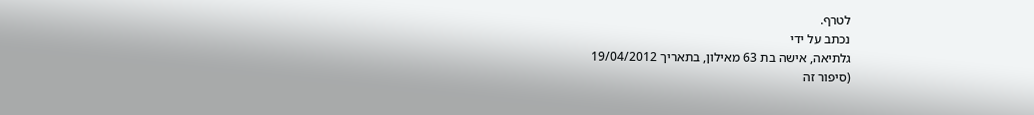לטרף.
נכתב על ידי
גלתיאה, אישה בת 63 מאילון, בתאריך 19/04/2012
(סיפור זה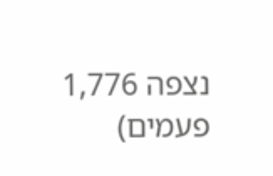נצפה 1,776 פעמים)